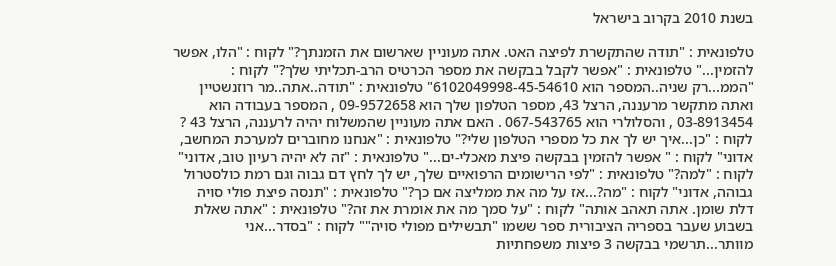בשנת 2010 בקרוב בישראל

טלפונאית : "תודה שהתקשרת לפיצה האט. אתה מעוניין שארשום את הזמנתך?" לקוח : "הלו, אפשר להזמין..." טלפונאית : "אפשר לקבל בבקשה את מספר הכרטיס הרב-תכליתי שלך?" לקוח : "הממ...רק שניה..המספר הוא 6102049998-45-54610" טלפונאית : "תודה..אתה..מר רוזנשטיין ואתה מתקשר מרעננה, הרצל 43, מספר הטלפון שלך הוא 09-9572658 , המספר בעבודה הוא 03-8913454 , והסלולרי הוא 067-543765 . האם אתה מעוניין שהמשלוח יהיה לרעננה, הרצל 43 ? לקוח : "כן...איך יש לך את כל מספרי הטלפון שלי?" טלפונאית : "אנחנו מחוברים למערכת המחשב, אדוני" לקוח : " אפשר להזמין בבקשה פיצת מאכלי-ים..." טלפונאית : "זה לא יהיה רעיון טוב, אדוני" לקוח : "למה?" טלפונאית : "לפי הרישומים הרפואיים שלך, יש לך לחץ דם גבוה וגם רמת כולסטרול גבוהה, אדוני" לקוח : "מה?...אז על מה את ממליצה אם כך?" טלפונאית : "תנסה פיצת פולי סויה דלת שומן. אתה תאהב אותה" לקוח : "על סמך מה את אומרת את זה?" טלפונאית : "אתה שאלת בשבוע שעבר בספריה הציבורית ספר ששמו "תבשילים מפולי סויה"" לקוח : "בסדר...אני מוותר...תרשמי בבקשה 3 פיצות משפחתיות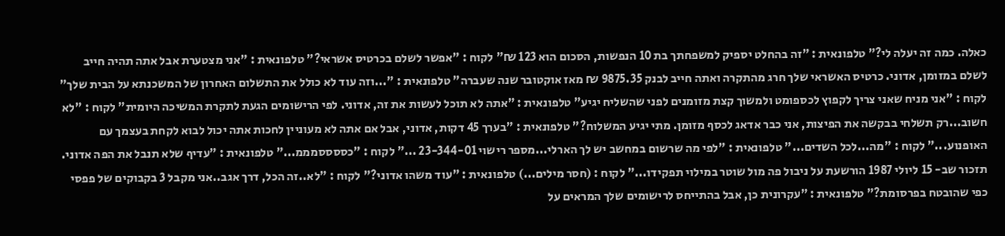כאלה. כמה זה יעלה לי?" טלפונאית : "זה בהחלט יספיק למשפחתך בת 10 הנפשות, הסכום הוא 123 ₪" לקוח : "אפשר לשלם בכרטיס אשראי?" טלפונאית : "אני מצטערת אבל אתה תהיה חייב לשלם במזומן, אדוני. כרטיס האשראי שלך חרג מהתקרה ואתה חייב לבנק 9875.35 ₪ מאז אוקטובר שנה שעברה" טלפונאית : "...וזה עוד לא כולל את התשלום האחרון של המשכנתא על הבית שלך" לקוח : "אני מניח שאני צריך לקפוץ לכספומט ולמשוך קצת מזומנים לפני שהשליח יגיע" טלפונאית : "אתה לא תוכל לעשות את זה, אדוני. לפי הרישומים הגעת לתקרת המשיכה היומית" לקוח : "לא חשוב...רק תשלחי בבקשה את הפיצות, אני כבר אדאג לכסף מזומן. מתי יגיע המשלוח?" טלפונאית : "בערך 45 דקות, אדוני, אבל אם אתה לא מעוניין לחכות אתה יכול לבוא לקחת בעצמך עם האופנוע..." לקוח : "מה...לכל השדים..." טלפונאית : "לפי מה שרשום במחשב יש לך הארלי...מספר רישוי 23-344-01 ..." לקוח : "כססססמממ..." טלפונאית : "עדיף שלא תנבל את הפה אדוני. תזכור שב- 15 ליולי 1987 הורשעת על ניבול פה מול שוטר במילוי תפקידו..." לקוח : (חסר מילים...) טלפונאית : "עוד משהו אדוני?" לקוח : "לא..זה הכל, דרך אגב..אני מקבל 3 בקבוקים של פפסי כפי שהובטח בפרסומת?" טלפונאית : "עקרונית כן, אבל בהתייחס לרישומים שלך המראים על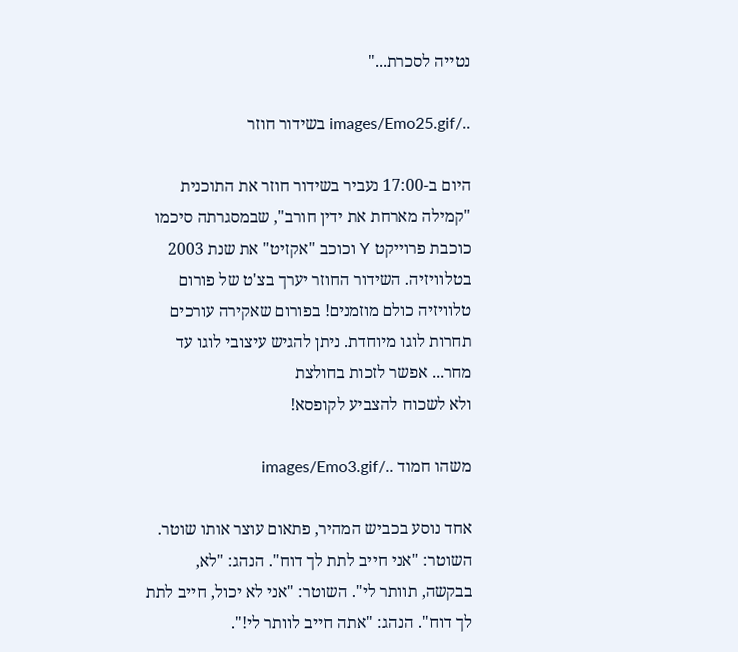נטייה לסכרת..."

../images/Emo25.gif בשידור חוזר

היום ב-17:00 נעביר בשידור חוזר את התוכנית "קמילה מארחת את ידין חורב", שבמסגרתה סיכמו כוכבת פרוייקט Y וכוכב "אקזיט" את שנת 2003 בטלוויזיה. השידור החוזר יערך בצ'ט של פורום טלוויזיה כולם מוזמנים! בפורום שאקירה עורכים תחרות לוגו מיוחדת. ניתן להגיש עיצובי לוגו עד מחר... אפשר לזכות בחולצת
ולא לשכוח להצביע לקופסא!

משהו חמוד ../images/Emo3.gif

אחד נוסע בכביש המהיר, פתאום עוצר אותו שוטר. השוטר: "אני חייב לתת לך דוח". הנהג: "לא, בבקשה, תוותר לי". השוטר: "אני לא יכול, חייב לתת לך דוח". הנהג: "אתה חייב לוותר לי!".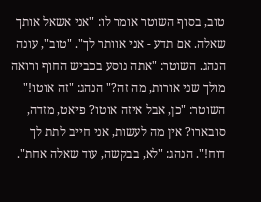טוב, בסוף השוטר אומר לו: "אני אשאל אותך שאלה. אם תדע - אני אוותר לך". "טוב", עונה הנהג. השוטר: "אתה נוסע בכביש החוף ורואה מולך שני אורות, מה זה?" הנהג: "זה אוטו!" השוטר: "כן, אבל איזה אוטו? פיאט, מזדה, סובארו? אין מה לעשות, אני חייב לתת לך דוח!". הנהג: "לא, בבקשה, עוד שאלה אחת".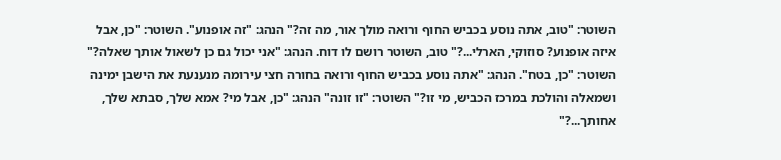השוטר: "טוב, אתה נוסע בכביש החוף ורואה מולך אור, מה זה?" הנהג: "זה אופנוע". השוטר: "כן, אבל איזה אופנוע? סוזוקי, הארלי...?" טוב, השוטר רושם לו דוח. הנהג: "אני יכול גם כן לשאול אותך שאלה?" השוטר: "כן, בטח". הנהג: "אתה נוסע בכביש החוף ורואה בחורה חצי עירומה מנענעת את הישבן ימינה ושמאלה והולכת במרכז הכביש, מי זו?" השוטר: "זו זונה" הנהג: "כן, אבל מי? אמא שלך, סבתא שלך, אחותך...?"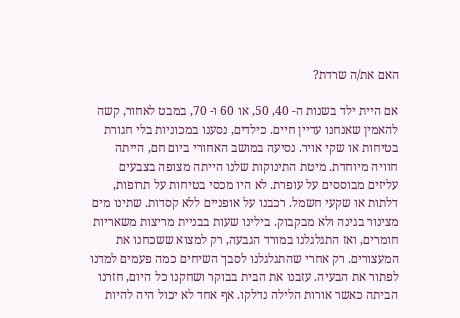האם את/ה שרדת?

אם היית ילד בשנות ה- 40, 50, או 60 ו- 70, במבט לאחור, קשה להאמין שאנחנו עדיין חיים. כילדים, נסענו במכוניות בלי חגורת בטיחות או שקי אויר. נסיעה במושב האחורי ביום חם, הייתה חוויה מיוחדת. מיטת התינוקות שלנו הייתה מצופה בצבעים עליזים מבוססים על עופרת. לא היו מכסי בטיחות על תרופות, דלתות או שקעי חשמל. רכבנו על אופניים ללא קסדות. שתינו מים מצינור בגינה ולא מבקבוק. בילינו שעות בבניית מריצות משאריות חומרים, ואז התגלגלנו במורד הגבעה, רק למצוא ששכחנו את המעצורים. רק אחרי שהתגלגלנו לסבך השיחים כמה פעמים למדנו לפתור את הבעיה. עזבנו את הבית בבוקר ושחקנו כל היום, חזרנו הביתה כאשר אורות הלילה נדלקו. אף אחד לא יכול היה להיות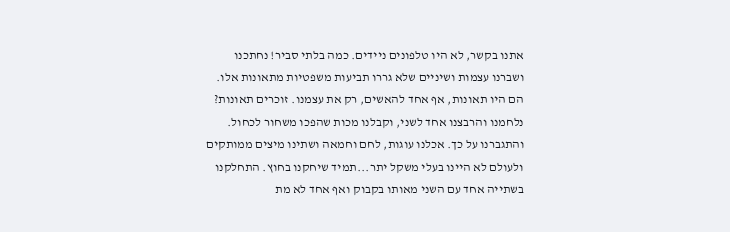אתנו בקשר, לא היו טלפונים ניידים. כמה בלתי סביר! נחתכנו ושברנו עצמות ושיניים שלא גררו תביעות משפטיות מתאונות אלו. הם היו תאונות, אף אחד להאשים, רק את עצמנו. זוכרים תאונות? נלחמנו והרבצנו אחד לשני, וקבלנו מכות שהפכו משחור לכחול. והתגברנו על כך. אכלנו עוגות, לחם וחמאה ושתינו מיצים ממותקים ולעולם לא היינו בעלי משקל יתר...תמיד שיחקנו בחוץ. התחלקנו בשתייה אחד עם השני מאותו בקבוק ואף אחד לא מת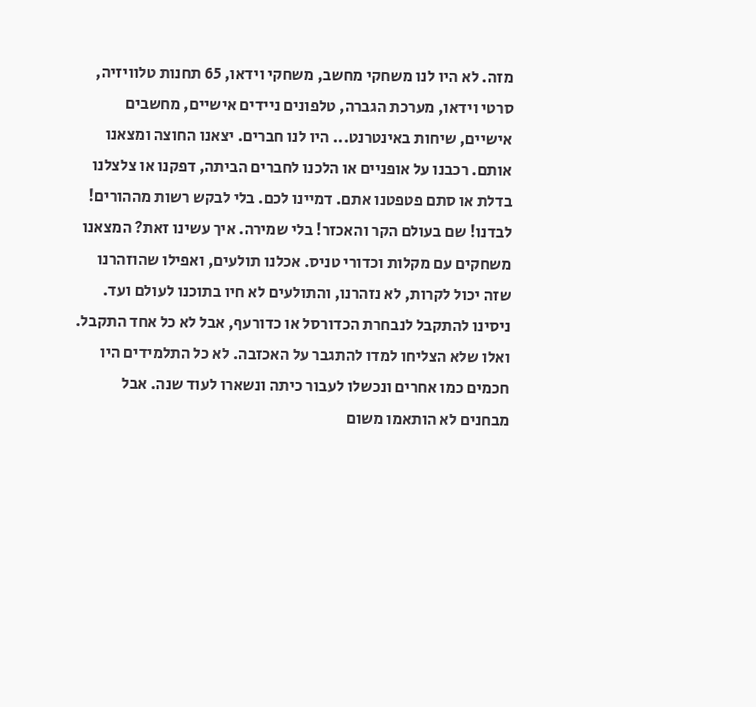מזה. לא היו לנו משחקי מחשב, משחקי וידאו, 65 תחנות טלוויזיה, סרטי וידאו, מערכת הגברה, טלפונים ניידים אישיים, מחשבים אישיים, שיחות באינטרנט... היו לנו חברים. יצאנו החוצה ומצאנו אותם. רכבנו על אופניים או הלכנו לחברים הביתה, דפקנו או צלצלנו בדלת או סתם פטפטנו אתם. דמיינו לכם. בלי לבקש רשות מההורים! לבדנו! שם בעולם הקר והאכזר! בלי שמירה. איך עשינו זאת? המצאנו משחקים עם מקלות וכדורי טניס. אכלנו תולעים, ואפילו שהוזהרנו שזה יכול לקרות, לא נזהרנו, והתולעים לא חיו בתוכנו לעולם ועד. ניסינו להתקבל לנבחרת הכדורסל או כדורעף, אבל לא כל אחד התקבל. ואלו שלא הצליחו למדו להתגבר על האכזבה. לא כל התלמידים היו חכמים כמו אחרים ונכשלו לעבור כיתה ונשארו לעוד שנה. אבל מבחנים לא הותאמו משום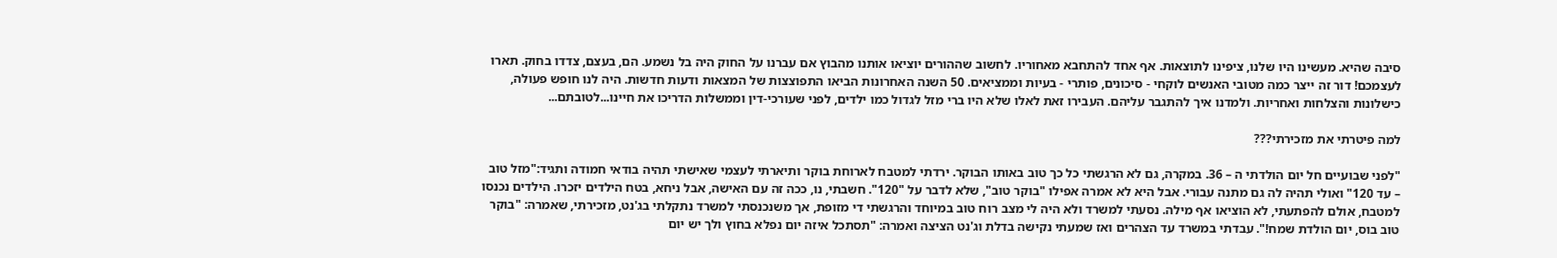סיבה שהיא. מעשינו היו שלנו, ציפינו לתוצאות. אף אחד להתחבא מאחוריו. לחשוב שההורים יוציאו אותנו מהבוץ אם עברנו על החוק היה בל נשמע. הם, בעצם, צדדו בחוק. תארו לעצמכם! דור זה ייצר כמה מטובי האנשים לוקחי - סיכונים, פותרי - בעיות וממציאים. 50 השנה האחרונות הביאו התפוצצות של המצאות ודעות חדשות. היה לנו חופש פעולה, כישלונות והצלחות ואחריות. ולמדנו איך להתגבר עליהם. העבירו זאת לאלו שלא היו ברי מזל לגדול כמו ילדים, לפני שעורכי-דין וממשלות הדריכו את חיינו...לטובתם...

למה פיטרתי את מזכירתי???

"לפני שבועיים חל יום הולדתי ה – 36. במקרה, גם לא הרגשתי כל כך טוב באותו הבוקר. ירדתי למטבח לארוחת בוקר ותיארתי לעצמי שאישתי תהיה בודאי חמודה ותגיד:"מזל טוב – עד 120" ואולי תהיה לה גם מתנה עבורי. אבל היא לא אמרה אפילו "בוקר טוב", שלא לדבר על "120". חשבתי, נו, ככה זה עם האישה, אבל ניחא, בטח הילדים יזכרו. הילדים נכנסו למטבח, אולם להפתעתי, לא הוציאו אף מילה. נסעתי למשרד ולא היה לי מצב רוח טוב במיוחד והרגשתי די מזופת, אך משנכנסתי למשרד נתקלתי בג'נט, מזכירתי, שאמרה: "בוקר טוב בוס, יום הולדת שמח!". עבדתי במשרד עד הצהרים ואז שמעתי נקישה בדלת וג'נט הציצה ואמרה: "תסתכל איזה יום נפלא בחוץ ולך יש יום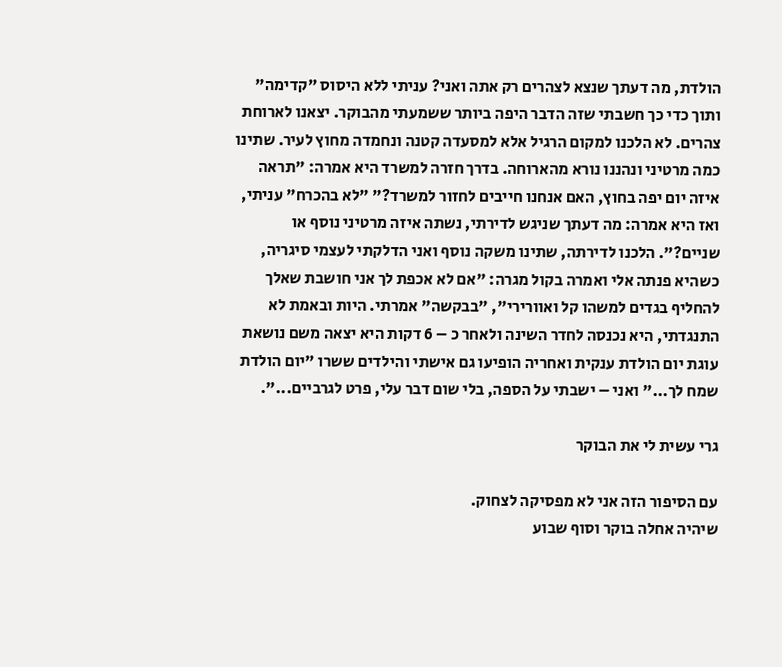הולדת, מה דעתך שנצא לצהרים רק אתה ואני? עניתי ללא היסוס "קדימה" ותוך כדי כך חשבתי שזה הדבר היפה ביותר ששמעתי מהבוקר. יצאנו לארוחת צהרים. לא הלכנו למקום הרגיל אלא למסעדה קטנה ונחמדה מחוץ לעיר. שתינו כמה מרטיני ונהננו נורא מהארוחה. בדרך חזרה למשרד היא אמרה: "תראה איזה יום יפה בחוץ, האם אנחנו חייבים לחזור למשרד?" "לא בהכרח" עניתי, ואז היא אמרה: מה דעתך שניגש לדירתי, נשתה איזה מרטיני נוסף או שניים?". הלכנו לדירתה, שתינו משקה נוסף ואני הדלקתי לעצמי סיגריה, כשהיא פנתה אלי ואמרה בקול מגרה: "אם לא אכפת לך אני חושבת שאלך להחליף בגדים למשהו קל ואוורירי", "בבקשה" אמרתי. היות ובאמת לא התנגדתי, היא נכנסה לחדר השינה ולאחר כ – 6 דקות היא יצאה משם נושאת עוגת יום הולדת ענקית ואחריה הופיעו גם אישתי והילדים ששרו "יום הולדת שמח לך..." ואני – ישבתי על הספה, בלי שום דבר עלי, פרט לגרביים...".

גרי עשית לי את הבוקר

עם הסיפור הזה אני לא מפסיקה לצחוק.
שיהיה אחלה בוקר וסוף שבוע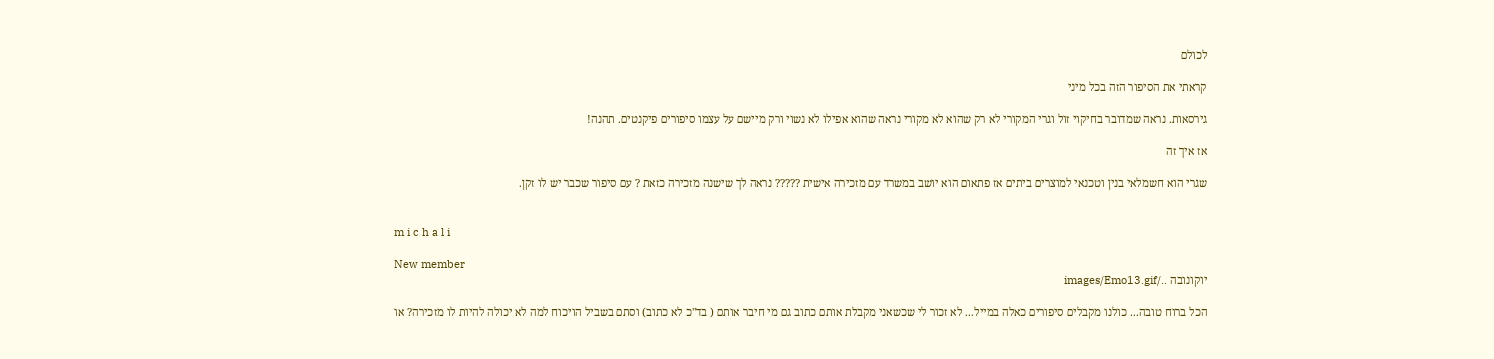לכולם

קראתי את הסיפור הזה בכל מיני

גירסאות. נראה שמדובר בחיקוי זול וגרי המקורי לא רק שהוא לא מקורי נראה שהוא אפילו לא נשוי ורק מיישם על עצמו סיפורים פיקנטים. תהנה!

אז איך זה

שגרי הוא חשמלאי בנין וטכנאי למוצרים ביתים אז פתאום הוא יושב במשרד עם מזכירה אישית ????? נראה לך שישנה מזכירה כזאת ? עם סיפור שכבר יש לו זקן.


m i c h a l i

New member
יוקונובה ../images/Emo13.gif

הכל ברוח טובה... כולנו מקבלים סיפורים כאלה במייל... לא זכור לי שכשאני מקבלת אותם כתוב גם מי חיבר אותם ( בד"כ לא כתוב) וסתם בשביל הויכוח למה לא יכולה להיות לו מזכירה? או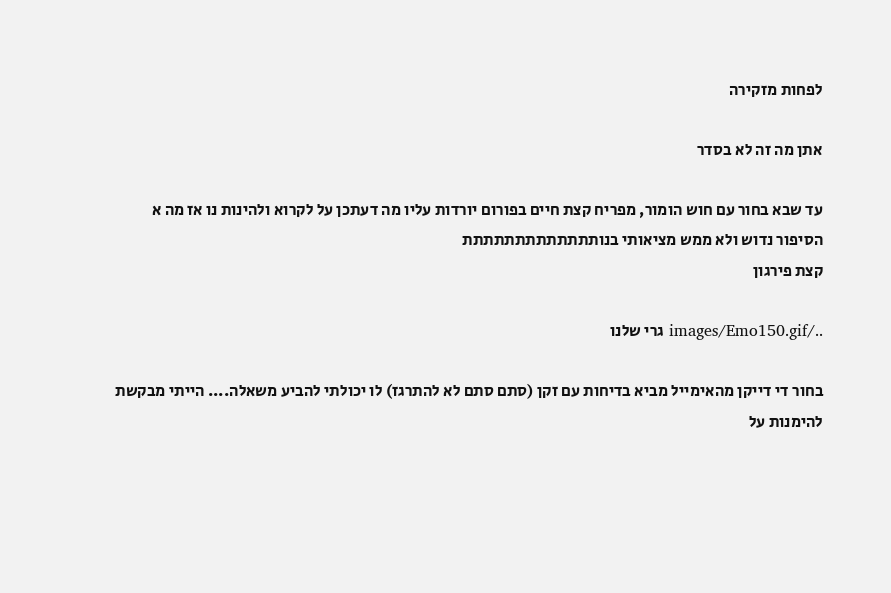לפחות מזקירה

אתן מה זה לא בסדר

עד שבא בחור עם חוש הומור, מפריח קצת חיים בפורום יורדות עליו מה דעתכן על לקרוא ולהינות נו אז מה א הסיפור נדוש ולא ממש מציאותי בנותתתתתתתתתתתתת
קצת פירגון

../images/Emo150.gif גרי שלנו

בחור די דייקן מהאימייל מביא בדיחות עם זקן (סתם סתם לא להתרגז) לו יכולתי להביע משאלה.... הייתי מבקשת להימנות על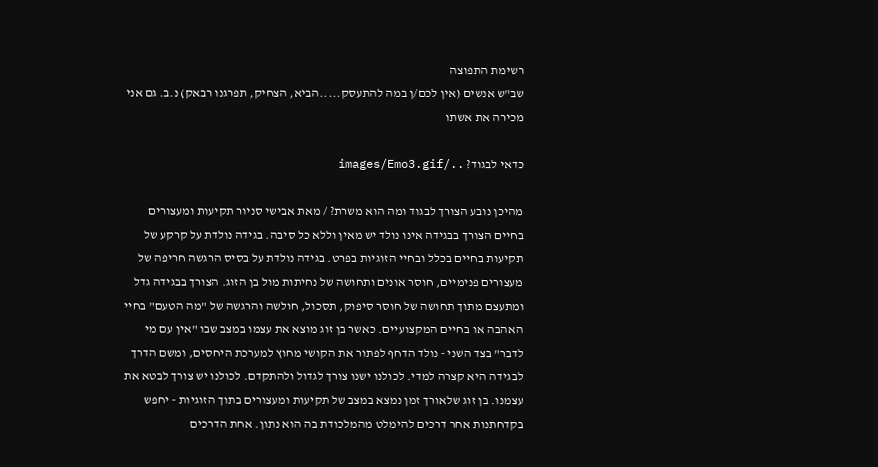רשימת התפוצה
שב"ש אנשים (אין לכם/ן במה להתעסק.....הביא, הצחיק, תפרגנו רבאק) נ.ב. גם אני מכירה את אשתו

כדאי לבגוד? ../images/Emo3.gif

מהיכן נובע הצורך לבגוד ומה הוא משרת? / מאת אבישי סניור תקיעות ומעצורים בחיים הצורך בבגידה אינו נולד יש מאין וללא כל סיבה. בגידה נולדת על קרקע של תקיעות בחיים בכלל ובחיי הזוגיות בפרט. בגידה נולדת על בסיס הרגשה חריפה של מעצורים פנימיים, חוסר אונים ותחושה של נחיתות מול בן הזוג. הצורך בבגידה גדל ומתעצם מתוך תחושה של חוסר סיפוק, תסכול, חולשה והרגשה של "מה הטעם" בחיי האהבה או בחיים המקצועיים. כאשר בן זוג מוצא את עצמו במצב שבו "אין עם מי לדבר" בצד השני - נולד הדחף לפתור את הקושי מחוץ למערכת היחסים, ומשם הדרך לבגידה היא קצרה למדי. לכולנו ישנו צורך לגדול ולהתקדם. לכולנו יש צורך לבטא את עצמנו. בן זוג שלאורך זמן נמצא במצב של תקיעות ומעצורים בתוך הזוגיות - יחפש בקדחתנות אחר דרכים להימלט מהמלכודת בה הוא נתון. אחת הדרכים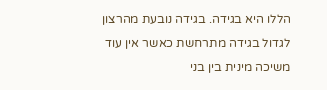הללו היא בגידה. בגידה נובעת מהרצון לגדול בגידה מתרחשת כאשר אין עוד משיכה מינית בין בני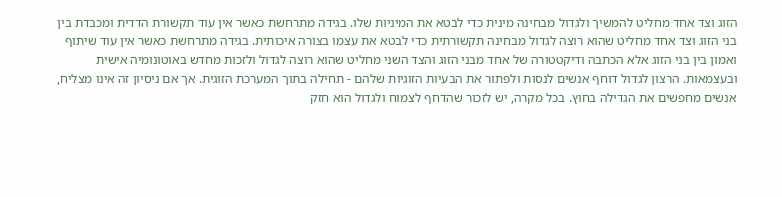הזוג וצד אחד מחליט להמשיך ולגדול מבחינה מינית כדי לבטא את המיניות שלו. בגידה מתרחשת כאשר אין עוד תקשורת הדדית ומכבדת בין בני הזוג וצד אחד מחליט שהוא רוצה לגדול מבחינה תקשורתית כדי לבטא את עצמו בצורה איכותית. בגידה מתרחשת כאשר אין עוד שיתוף ואמון בין בני הזוג אלא הכתבה ודיקטטורה של אחד מבני הזוג והצד השני מחליט שהוא רוצה לגדול ולזכות מחדש באוטונומיה אישית ובעצמאות. הרצון לגדול דוחף אנשים לנסות ולפתור את הבעיות הזוגיות שלהם - תחילה בתוך המערכת הזוגית. אך אם ניסיון זה אינו מצליח, אנשים מחפשים את הגדילה בחוץ. בכל מקרה, יש לזכור שהדחף לצמוח ולגדול הוא חזק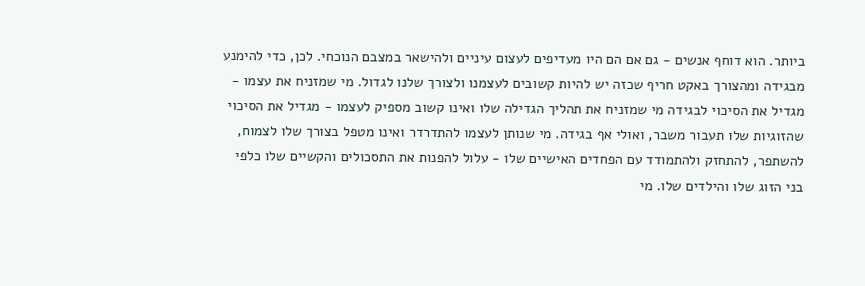ביותר. הוא דוחף אנשים - גם אם הם היו מעדיפים לעצום עיניים ולהישאר במצבם הנוכחי. לכן, כדי להימנע מבגידה ומהצורך באקט חריף שכזה יש להיות קשובים לעצמנו ולצורך שלנו לגדול. מי שמזניח את עצמו - מגדיל את הסיכוי לבגידה מי שמזניח את תהליך הגדילה שלו ואינו קשוב מספיק לעצמו - מגדיל את הסיכוי שהזוגיות שלו תעבור משבר, ואולי אף בגידה. מי שנותן לעצמו להתדרדר ואינו מטפל בצורך שלו לצמוח, להשתפר, להתחזק ולהתמודד עם הפחדים האישיים שלו - עלול להפנות את התסכולים והקשיים שלו כלפי בני הזוג שלו והילדים שלו. מי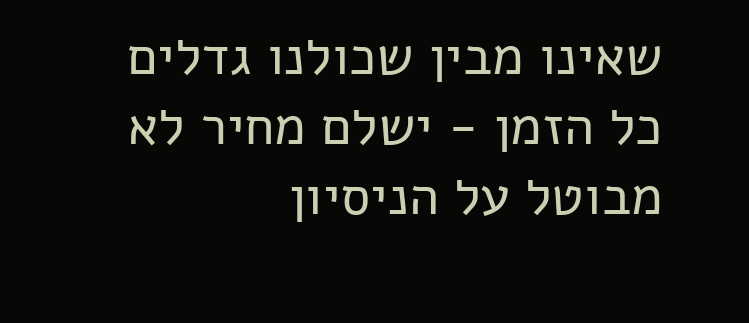שאינו מבין שכולנו גדלים כל הזמן - ישלם מחיר לא מבוטל על הניסיון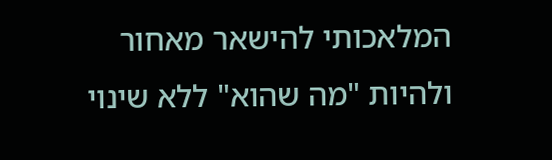המלאכותי להישאר מאחור ולהיות "מה שהוא" ללא שינוי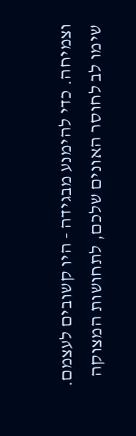וצמיחה. כדי להימנע מבגידה - היו קשובים לעצמם. שימו לב לחוסר האונים שלכם, לתחושות המצוקה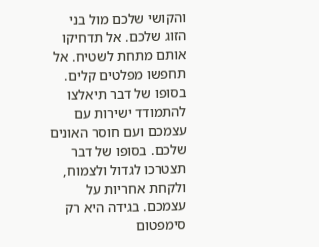והקושי שלכם מול בני הזוג שלכם. אל תדחיקו אותם מתחת לשטיח. אל תחפשו מפלטים קלים. בסופו של דבר תיאלצו להתמודד ישירות עם עצמכם ועם חוסר האונים שלכם. בסופו של דבר תצטרכו לגדול ולצמוח, ולקחת אחריות על עצמכם. בגידה היא רק סימפטום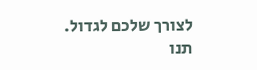לצורך שלכם לגדול. תנו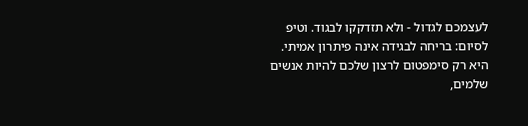לעצמכם לגדול - ולא תזדקקו לבגוד. וטיפ לסיום: בריחה לבגידה אינה פיתרון אמיתי. היא רק סימפטום לרצון שלכם להיות אנשים שלמים,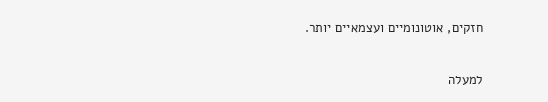חזקים, אוטונומיים ועצמאיים יותר.

למעלה